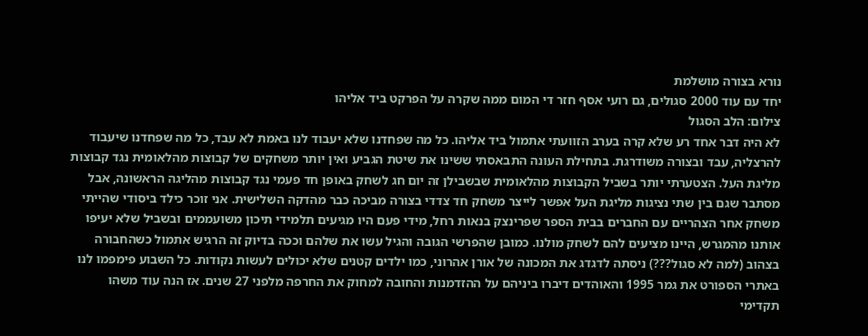נורא בצורה מושלמת
יחד עם עוד 2000 סגולים, גם רועי אסף חזר די המום ממה שקרה על הפרקט ביד אליהו
צילום: הלב הסגול
לא היה דבר אחד רע שלא קרה בערב הזוועתי אתמול ביד אליהו. כל מה שפחדנו שלא יעבוד לנו באמת לא עבד, כל מה שפחדנו שיעבוד להרצליה, עבד ובצורה משודרגת. בתחילת העונה התבאסתי ששינו את שיטת הגביע ואין יותר משחקים של קבוצות מהלאומית נגד קבוצות מליגת העל. הצטערתי יותר בשביל הקבוצות מהלאומית שבשבילן זה יום חג לשחק באופן חד פעמי נגד קבוצות מהליגה הראשונה, אבל מסתבר שגם בין שתי נציגות מליגת העל אפשר לייצר משחק חד צדדי בצורה מביכה כבר מהדקה השלישית. אני זוכר כילד ביסודי שהייתי משחק אחר הצהריים עם החברים בבית הספר שפרינצק בנאות רחל, מידי פעם היו מגיעים תלמידי תיכון משועממים ובשביל שלא יעיפו אותנו מהמגרש, היינו מציעים להם לשחק מולנו. כמובן שהפרשי הגובה והגיל עשו את שלהם וככה בדיוק זה הרגיש אתמול כשהחבורה בצהוב (למה לא סגול???) ניסתה לדגדג את המכונה של אורן אהרוני, כמו ילדים קטנים שלא יכולים לעשות נקודות. כל השבוע פימפמו לנו באתרי הספורט את גמר 1995 והאוהדים דיברו ביניהם על ההזדמנות והחובה למחוק את החרפה מלפני 27 שנים. אז הנה עוד משהו תקדימי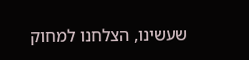שעשינו, הצלחנו למחוק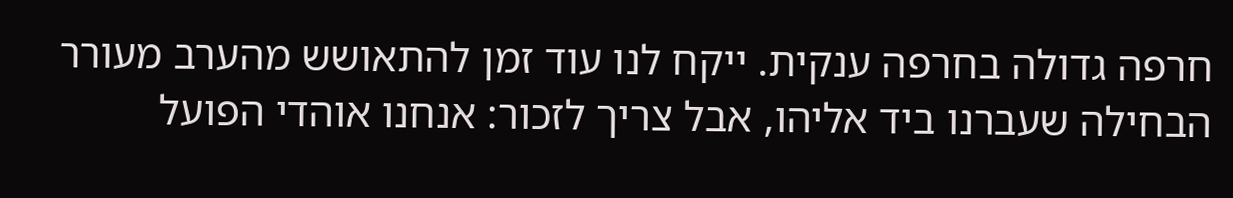חרפה גדולה בחרפה ענקית. ייקח לנו עוד זמן להתאושש מהערב מעורר הבחילה שעברנו ביד אליהו, אבל צריך לזכור: אנחנו אוהדי הפועל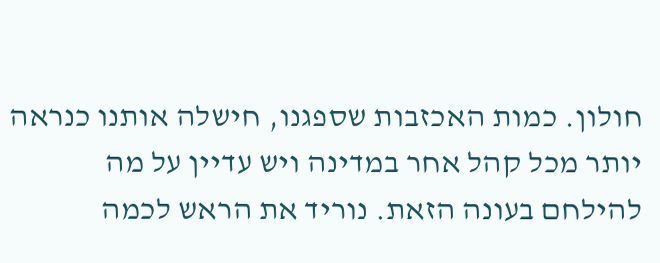חולון. כמות האכזבות שספגנו, חישלה אותנו כנראה יותר מכל קהל אחר במדינה ויש עדיין על מה להילחם בעונה הזאת. נוריד את הראש לכמה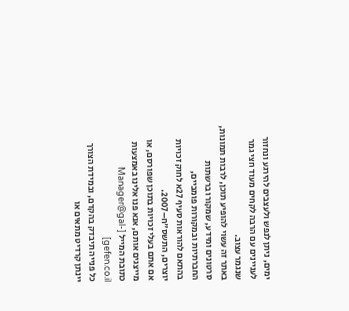ימים, ניתן לנפש ולעצבים להירגע ונחזור לעניינים עם הרבה לקחים מעוד חצי גמר שנגמר עצוב.
באתר זה עשוי להופיע תוכן, לרבות תמונות, סרטונים ומידע, שמקורו ברשתות החברתיות ובמקורות פומביים,
בהתאם להוראות סעיף 27א לחוק זכויות יוצרים, התשס"ח–2007.
אם אתם בעלי זכויות בתוכן שפורסם, או מייצגים אותם, אנא פנו אלינו באמצעות כתובת המייל [Manager@gal-gefen.co.il]
כל פנייה תיבדק בהקדם, ובמידת הצורך יינתן קרדיט מתאים או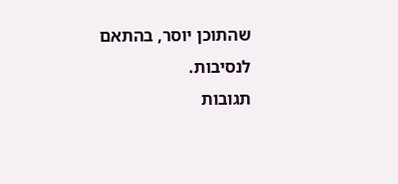שהתוכן יוסר, בהתאם לנסיבות.
תגובות